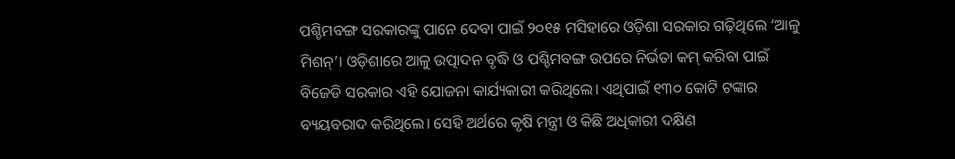ପଶ୍ଚିମବଙ୍ଗ ସରକାରଙ୍କୁ ପାନେ ଦେବା ପାଇଁ ୨୦୧୫ ମସିହାରେ ଓଡ଼ିଶା ସରକାର ଗଢ଼ିଥିଲେ ‘ଆଳୁ ମିଶନ୍’। ଓଡ଼ିଶାରେ ଆଳୁ ଉତ୍ପାଦନ ବୃଦ୍ଧି ଓ ପଶ୍ଚିମବଙ୍ଗ ଉପରେ ନିର୍ଭତା କମ୍ କରିବା ପାଇଁ ବିଜେଡି ସରକାର ଏହି ଯୋଜନା କାର୍ଯ୍ୟକାରୀ କରିଥିଲେ। ଏଥିପାଇଁ ୧୩୦ କୋଟି ଟଙ୍କାର ବ୍ୟୟବରାଦ କରିଥିଲେ। ସେହି ଅର୍ଥରେ କୃଷି ମନ୍ତ୍ରୀ ଓ କିଛି ଅଧିକାରୀ ଦକ୍ଷିଣ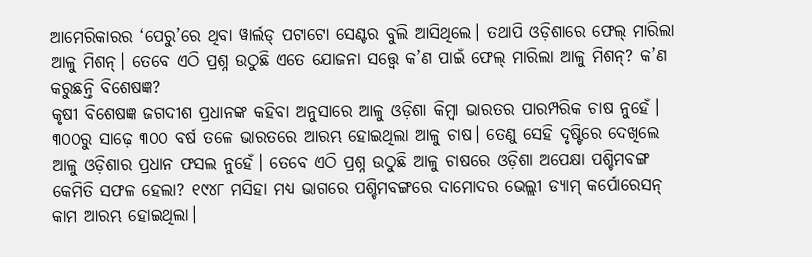ଆମେରିକାରର ‘ପେରୁ’ରେ ଥିବା ୱାର୍ଲଡ୍ ପଟାଟୋ ସେଣ୍ଟର ବୁଲି ଆସିଥିଲେ। ତଥାପି ଓଡ଼ିଶାରେ ଫେଲ୍ ମାରିଲା ଆଳୁ ମିଶନ୍। ତେବେ ଏଠି ପ୍ରଶ୍ନ ଉଠୁଛି ଏତେ ଯୋଜନା ସତ୍ତ୍ୱେ କ’ଣ ପାଇଁ ଫେଲ୍ ମାରିଲା ଆଳୁ ମିଶନ୍? କ’ଣ କରୁଛନ୍ତି ବିଶେଷଜ୍ଞ?
କୃଷୀ ବିଶେଷଜ୍ଞ ଜଗଦୀଶ ପ୍ରଧାନଙ୍କ କହିବା ଅନୁସାରେ ଆଳୁ ଓଡ଼ିଶା କିମ୍ୱା ଭାରତର ପାରମ୍ପରିକ ଚାଷ ନୁହେଁ। ୩୦୦ରୁ ସାଢ଼େ ୩୦୦ ବର୍ଷ ତଳେ ଭାରତରେ ଆରମ୍ଭ ହୋଇଥିଲା ଆଳୁ ଚାଷ। ତେଣୁ ସେହି ଦୃଷ୍ଟିରେ ଦେଖିଲେ ଆଳୁ ଓଡ଼ିଶାର ପ୍ରଧାନ ଫସଲ ନୁହେଁ। ତେବେ ଏଠି ପ୍ରଶ୍ନ ଉଠୁଛି ଆଳୁ ଚାଷରେ ଓଡ଼ିଶା ଅପେକ୍ଷା ପଶ୍ଚିମବଙ୍ଗ କେମିତି ସଫଳ ହେଲା? ୧୯୪୮ ମସିହା ମଧ୍ୟ ଭାଗରେ ପଶ୍ଚିମବଙ୍ଗରେ ଦାମୋଦର ଭେଲ୍ଲୀ ଡ୍ୟାମ୍ କର୍ପୋରେସନ୍ କାମ ଆରମ୍ଭ ହୋଇଥିଲା।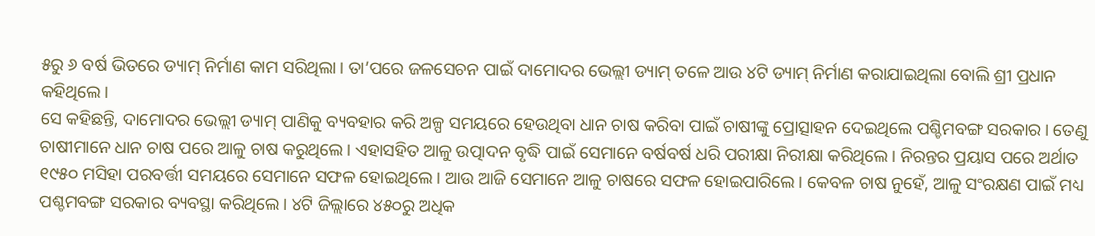୫ରୁ ୬ ବର୍ଷ ଭିତରେ ଡ୍ୟାମ୍ ନିର୍ମାଣ କାମ ସରିଥିଲା। ତା’ପରେ ଜଳସେଚନ ପାଇଁ ଦାମୋଦର ଭେଲ୍ଲୀ ଡ୍ୟାମ୍ ତଳେ ଆଉ ୪ଟି ଡ୍ୟାମ୍ ନିର୍ମାଣ କରାଯାଇଥିଲା ବୋଲି ଶ୍ରୀ ପ୍ରଧାନ କହିଥିଲେ।
ସେ କହିଛନ୍ତି, ଦାମୋଦର ଭେଲ୍ଲୀ ଡ୍ୟାମ୍ ପାଣିକୁ ବ୍ୟବହାର କରି ଅଳ୍ପ ସମୟରେ ହେଉଥିବା ଧାନ ଚାଷ କରିବା ପାଇଁ ଚାଷୀଙ୍କୁ ପ୍ରୋତ୍ସାହନ ଦେଇଥିଲେ ପଶ୍ଚିମବଙ୍ଗ ସରକାର। ତେଣୁ ଚାଷୀମାନେ ଧାନ ଚାଷ ପରେ ଆଳୁ ଚାଷ କରୁଥିଲେ। ଏହାସହିତ ଆଳୁ ଉତ୍ପାଦନ ବୃଦ୍ଧି ପାଇଁ ସେମାନେ ବର୍ଷବର୍ଷ ଧରି ପରୀକ୍ଷା ନିରୀକ୍ଷା କରିଥିଲେ। ନିରନ୍ତର ପ୍ରୟାସ ପରେ ଅର୍ଥାତ ୧୯୫୦ ମସିହା ପରବର୍ତ୍ତୀ ସମୟରେ ସେମାନେ ସଫଳ ହୋଇଥିଲେ। ଆଉ ଆଜି ସେମାନେ ଆଳୁ ଚାଷରେ ସଫଳ ହୋଇପାରିଲେ। କେବଳ ଚାଷ ନୁହେଁ, ଆଳୁ ସଂରକ୍ଷଣ ପାଇଁ ମଧ୍ୟ ପଶ୍ଚମବଙ୍ଗ ସରକାର ବ୍ୟବସ୍ଥା କରିଥିଲେ। ୪ଟି ଜିଲ୍ଲାରେ ୪୫୦ରୁ ଅଧିକ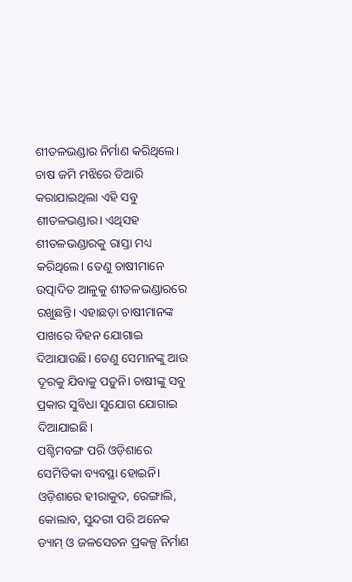ଶୀତଳଭଣ୍ଡାର ନିର୍ମାଣ କରିଥିଲେ। ଚାଷ ଜମି ମଝିରେ ତିଆରି କରାଯାଇଥିଲା ଏହି ସବୁ ଶୀତଳଭଣ୍ଡାର। ଏଥିସହ ଶୀତଳଭଣ୍ଡାରକୁ ରାସ୍ତା ମଧ୍ୟ କରିଥିଲେ। ତେଣୁ ଚାଷୀମାନେ ଉତ୍ପାଦିତ ଆଳୁକୁ ଶୀତଳଭଣ୍ଡାରରେ ରଖୁଛନ୍ତି। ଏହାଛଡ଼ା ଚାଷୀମାନଙ୍କ ପାଖରେ ବିହନ ଯୋଗାଇ ଦିଆଯାଉଛି। ତେଣୁ ସେମାନଙ୍କୁ ଆଉ ଦୂରକୁ ଯିବାକୁ ପଡ଼ୁନି। ଚାଷୀଙ୍କୁ ସବୁ ପ୍ରକାର ସୁବିଧା ସୁଯୋଗ ଯୋଗାଇ ଦିଆଯାଇଛି।
ପଶ୍ଚିମବଙ୍ଗ ପରି ଓଡ଼ିଶାରେ ସେମିତିକା ବ୍ୟବସ୍ଥା ହୋଇନି। ଓଡ଼ିଶାରେ ହୀରାକୁଦ, ରେଙ୍ଗାଲି, କୋଲାବ, ସୁନ୍ଦରୀ ପରି ଅନେକ ଡ୍ୟାମ୍ ଓ ଜଳସେଚନ ପ୍ରକଳ୍ପ ନିର୍ମାଣ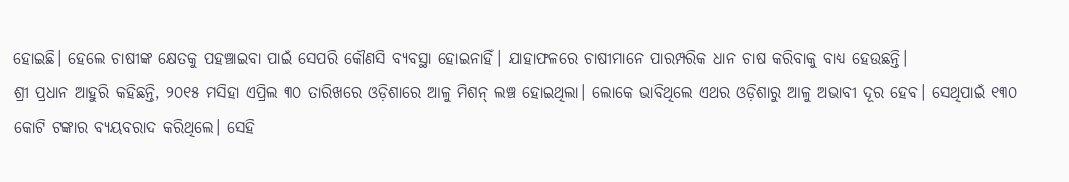ହୋଇଛି। ହେଲେ ଚାଷୀଙ୍କ କ୍ଷେତକୁ ପହଞ୍ଚାଇବା ପାଇଁ ସେପରି କୌଣସି ବ୍ୟବସ୍ଥା ହୋଇନାହିଁ। ଯାହାଫଳରେ ଚାଷୀମାନେ ପାରମ୍ପରିକ ଧାନ ଚାଷ କରିବାକୁ ବାଧ୍ୟ ହେଉଛନ୍ତି।
ଶ୍ରୀ ପ୍ରଧାନ ଆହୁରି କହିଛନ୍ତି, ୨୦୧୫ ମସିହା ଏପ୍ରିଲ ୩୦ ତାରିଖରେ ଓଡ଼ିଶାରେ ଆଳୁ ମିଶନ୍ ଲଞ୍ଚ ହୋଇଥିଲା। ଲୋକେ ଭାବିଥିଲେ ଏଥର ଓଡ଼ିଶାରୁ ଆଳୁ ଅଭାବୀ ଦୂର ହେବ। ସେଥିପାଇଁ ୧୩୦ କୋଟି ଟଙ୍କାର ବ୍ୟୟବରାଦ କରିଥିଲେ। ସେହି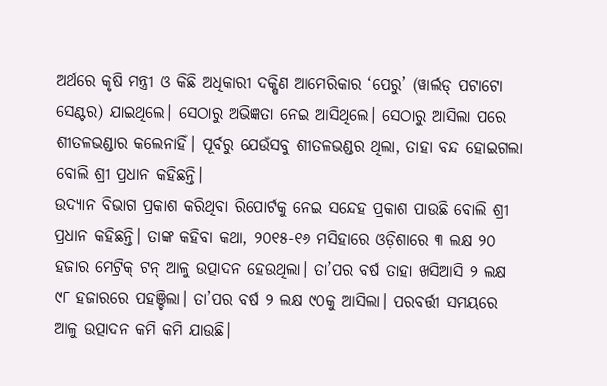ଅର୍ଥରେ କୃଷି ମନ୍ତ୍ରୀ ଓ କିଛି ଅଧିକାରୀ ଦକ୍ଷିଣ ଆମେରିକାର ‘ପେରୁ’ (ୱାର୍ଲଡ୍ ପଟାଟୋ ସେଣ୍ଟର) ଯାଇଥିଲେ। ସେଠାରୁ ଅଭିଜ୍ଞତା ନେଇ ଆସିଥିଲେ। ସେଠାରୁ ଆସିଲା ପରେ ଶୀତଳଭଣ୍ଡାର କଲେନାହିଁ। ପୂର୍ବରୁ ଯେଉଁସବୁ ଶୀତଳଭଣ୍ଡର ଥିଲା, ତାହା ବନ୍ଦ ହୋଇଗଲା ବୋଲି ଶ୍ରୀ ପ୍ରଧାନ କହିଛନ୍ତି।
ଉଦ୍ୟାନ ବିଭାଗ ପ୍ରକାଶ କରିଥିବା ରିପୋର୍ଟକୁ ନେଇ ସନ୍ଦେହ ପ୍ରକାଶ ପାଉଛି ବୋଲି ଶ୍ରୀ ପ୍ରଧାନ କହିଛନ୍ତି। ତାଙ୍କ କହିବା କଥା, ୨୦୧୫-୧୬ ମସିହାରେ ଓଡ଼ିଶାରେ ୩ ଲକ୍ଷ ୨୦ ହଜାର ମେଟ୍ରିକ୍ ଟନ୍ ଆଳୁ ଉତ୍ପାଦନ ହେଉଥିଲା। ତା’ପର ବର୍ଷ ତାହା ଖସିଆସି ୨ ଲକ୍ଷ ୯୮ ହଜାରରେ ପହଞ୍ଚିଲା। ତା’ପର ବର୍ଷ ୨ ଲକ୍ଷ ୯୦କୁ ଆସିଲା। ପରବର୍ତ୍ତୀ ସମୟରେ ଆଳୁ ଉତ୍ପାଦନ କମି କମି ଯାଉଛି।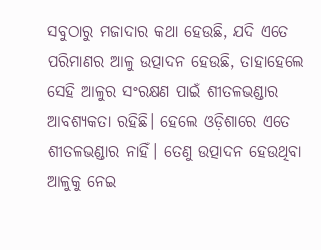ସବୁଠାରୁ ମଜାଦାର କଥା ହେଉଛି, ଯଦି ଏତେ ପରିମାଣର ଆଳୁ ଉତ୍ପାଦନ ହେଉଛି, ତାହାହେଲେ ସେହି ଆଳୁର ସଂରକ୍ଷଣ ପାଇଁ ଶୀତଳଭଣ୍ଡାର ଆବଶ୍ୟକତା ରହିଛି। ହେଲେ ଓଡ଼ିଶାରେ ଏତେ ଶୀତଳଭଣ୍ଡାର ନାହିଁ। ତେଣୁ ଉତ୍ପାଦନ ହେଉଥିବା ଆଳୁକୁ ନେଇ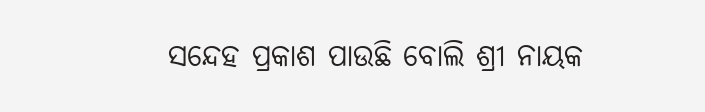ସନ୍ଦେହ ପ୍ରକାଶ ପାଉଛି ବୋଲି ଶ୍ରୀ ନାୟକ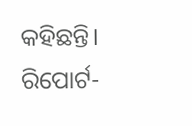କହିଛନ୍ତି।
ରିପୋର୍ଟ-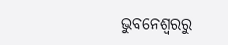ଭୁବନେଶ୍ୱରରୁ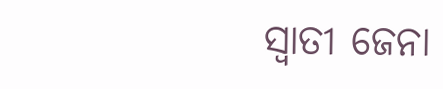ସ୍ୱାତୀ ଜେନା